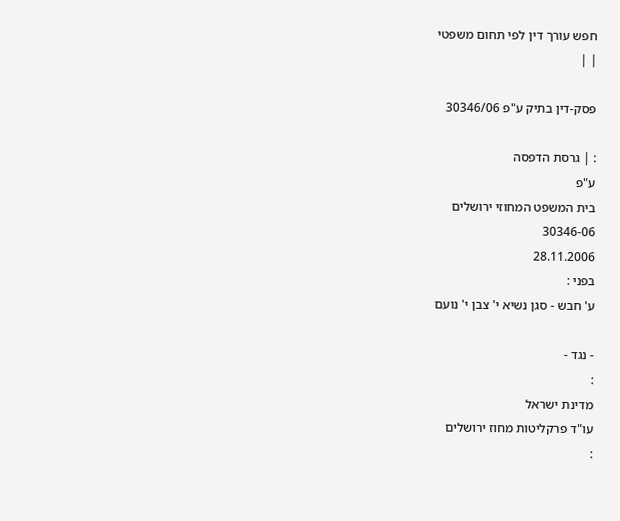חפש עורך דין לפי תחום משפטי
| |

פסק-דין בתיק ע"פ 30346/06

: | גרסת הדפסה
ע"פ
בית המשפט המחוזי ירושלים
30346-06
28.11.2006
בפני :
ע' חבש - סגן נשיא י' צבן י' נועם

- נגד -
:
מדינת ישראל
עו"ד פרקליטות מחוז ירושלים
: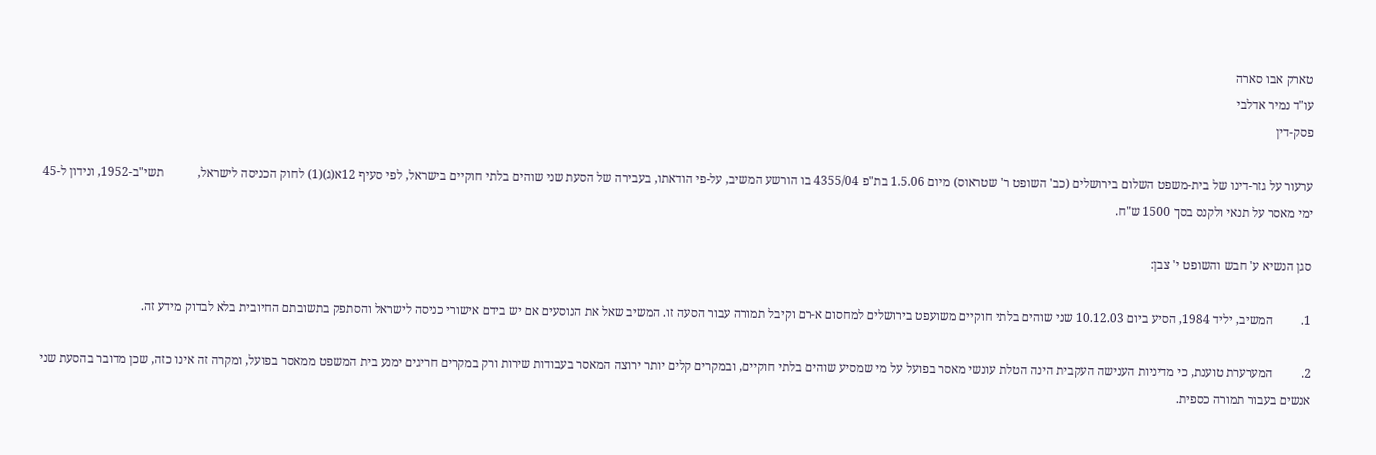טארק אבו סארה
עו"ד נמיר אדלבי
פסק-דין

ערעור על גזר-דינו של בית-משפט השלום בירושלים (כב' השופט ר' שטראוס) מיום 1.5.06 בת"פ 4355/04 בו הורשע המשיב, על-פי הודאתו, בעבירה של הסעת שני שוהים בלתי חוקיים בישראל, לפי סעיף 12א(ג)(1) לחוק הכניסה לישראל,           תשי"ב-1952, ונידון ל-45 ימי מאסר על תנאי ולקנס בסך 1500 ש"ח.

סגן הנשיא ע' חבש והשופט י' צבן:

1.         המשיב, יליד 1984, הסיע ביום 10.12.03 שני שוהים בלתי חוקיים משועפט בירושלים למחסום א-רם וקיבל תמורה עבור הסעה זו. המשיב שאל את הנוסעים אם יש בידם אישורי כניסה לישראל והסתפק בתשובתם החיובית בלא לבדוק מידע זה.

2.         המערערת טוענת, כי מדיניות הענישה העקבית הינה הטלת עונשי מאסר בפועל על מי שמסיע שוהים בלתי חוקיים, ובמקרים קלים יותר ירוצה המאסר בעבודות שירות ורק במקרים חריגים ימנע בית המשפט ממאסר בפועל, ומקרה זה אינו כזה, שכן מדובר בהסעת שני אנשים בעבור תמורה כספית.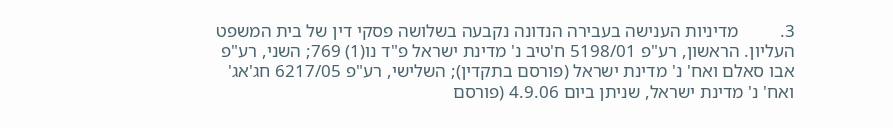3.         מדיניות הענישה בעבירה הנדונה נקבעה בשלושה פסקי דין של בית המשפט העליון. הראשון, רע"פ 5198/01 ח'טיב נ' מדינת ישראל פ"ד נו(1) 769; השני, רע"פ אבו סאלם ואח' נ' מדינת ישראל (פורסם בתקדין); השלישי, רע"פ 6217/05 חג'אג' ואח' נ' מדינת ישראל, שניתן ביום 4.9.06 (פורסם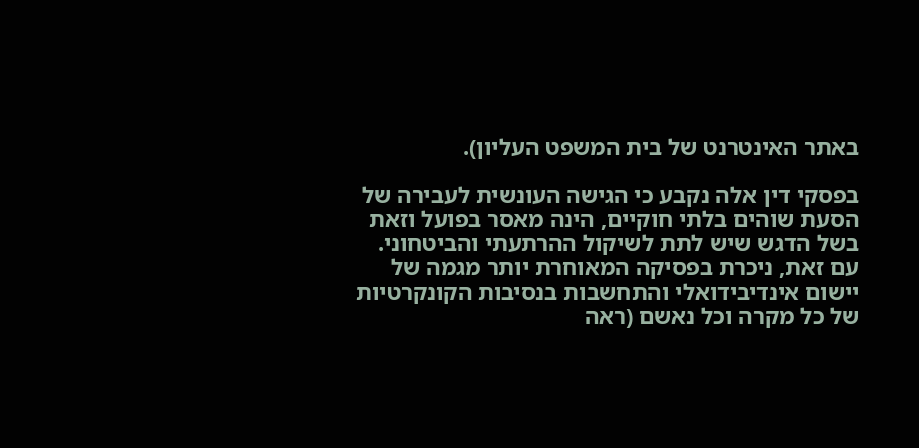באתר האינטרנט של בית המשפט העליון).

בפסקי דין אלה נקבע כי הגישה העונשית לעבירה של הסעת שוהים בלתי חוקיים, הינה מאסר בפועל וזאת בשל הדגש שיש לתת לשיקול ההרתעתי והביטחוני. עם זאת, ניכרת בפסיקה המאוחרת יותר מגמה של יישום אינדיבידואלי והתחשבות בנסיבות הקונקרטיות של כל מקרה וכל נאשם (ראה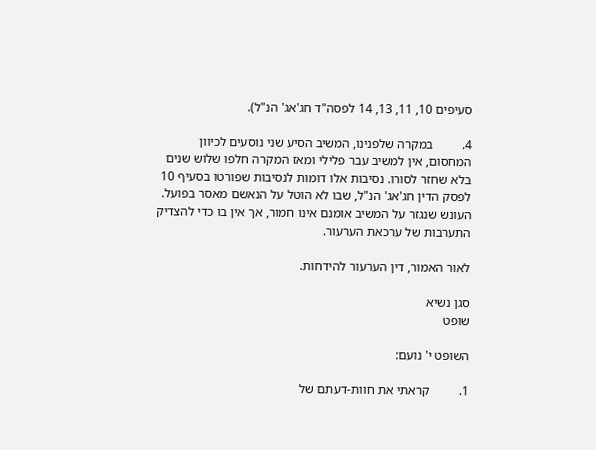סעיפים 10, 11, 13, 14 לפסה"ד חג'אג' הנ"ל).

4.         במקרה שלפנינו, המשיב הסיע שני נוסעים לכיוון המחסום, אין למשיב עבר פלילי ומאז המקרה חלפו שלוש שנים בלא שחזר לסורו. נסיבות אלו דומות לנסיבות שפורטו בסעיף 10 לפסק הדין חג'אג' הנ"ל, שבו לא הוטל על הנאשם מאסר בפועל. העונש שנגזר על המשיב אומנם אינו חמור, אך אין בו כדי להצדיק התערבות של ערכאת הערעור.

לאור האמור, דין הערעור להידחות.

סגן נשיא                                                                                               שופט

השופט י' נועם:

1.         קראתי את חוות-דעתם של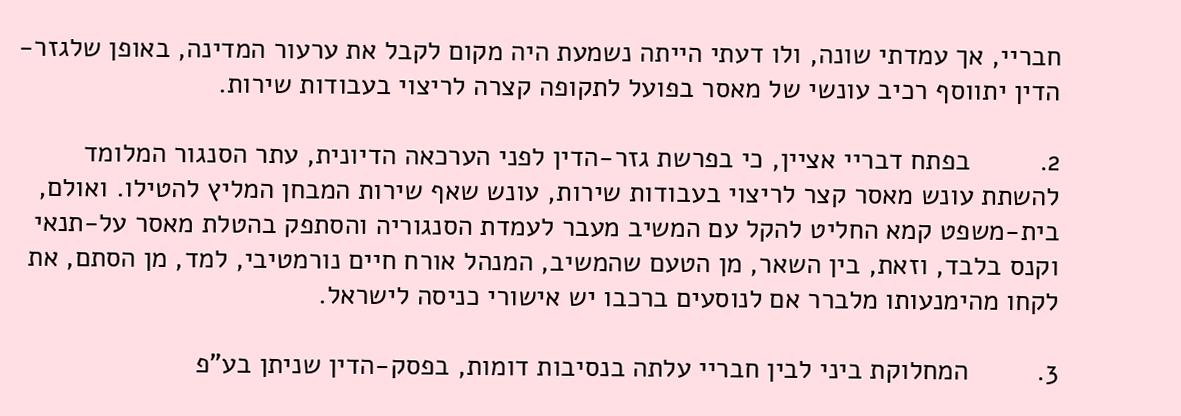חבריי, אך עמדתי שונה, ולו דעתי הייתה נשמעת היה מקום לקבל את ערעור המדינה, באופן שלגזר-הדין יתווסף רכיב עונשי של מאסר בפועל לתקופה קצרה לריצוי בעבודות שירות.

2.         בפתח דבריי אציין, כי בפרשת גזר-הדין לפני הערכאה הדיונית, עתר הסנגור המלומד להשתת עונש מאסר קצר לריצוי בעבודות שירות, עונש שאף שירות המבחן המליץ להטילו. ואולם, בית-משפט קמא החליט להקל עם המשיב מעבר לעמדת הסנגוריה והסתפק בהטלת מאסר על-תנאי וקנס בלבד, וזאת, בין השאר, מן הטעם שהמשיב, המנהל אורח חיים נורמטיבי, למד, מן הסתם, את לקחו מהימנעותו מלברר אם לנוסעים ברכבו יש אישורי כניסה לישראל.

3.         המחלוקת ביני לבין חבריי עלתה בנסיבות דומות, בפסק-הדין שניתן בע"פ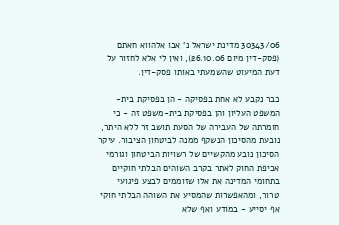30343/06 מדינת ישראל נ' אבו אלהווא חאתם (פסק-דין מיום 26.10.06), ואין לי אלא לחזור על דעת המיעוט שהשמעתי באותו פסק-דין.

כבר נקבע לא אחת בפסיקה - הן בפסיקת בית-המשפט העליון והן בפסיקת בית-משפט זה - כי חומרתה של העבירה של הסעת תושב זר ללא היתר, נובעת מהסיכון הנשקף ממנה לביטחון הציבור. עיקר הסיכון נובע מהקשיים של רשויות הביטחון וגורמי אכיפת החוק לאתר בקרב השוהים הבלתי חוקיים בתחומי המדינה את אלו שזוממים לבצע פיגועי טרור, ומהאפשרות שהמסיע את השוהה הבלתי חוקי אף יסייע - במודע ואף שלא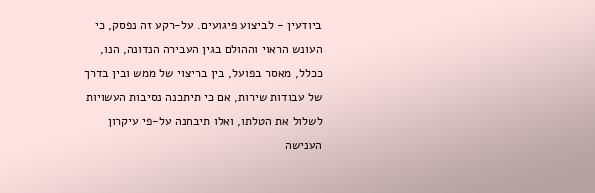ביודעין - לביצוע פיגועים. על-רקע זה נפסק, כי העונש הראוי וההולם בגין העבירה הנדונה, הנו, ככלל, מאסר בפועל, בין בריצוי של ממש ובין בדרך של עבודות שירות, אם כי תיתכנה נסיבות העשויות לשלול את הטלתו, ואלו תיבחנה על-פי עיקרון הענישה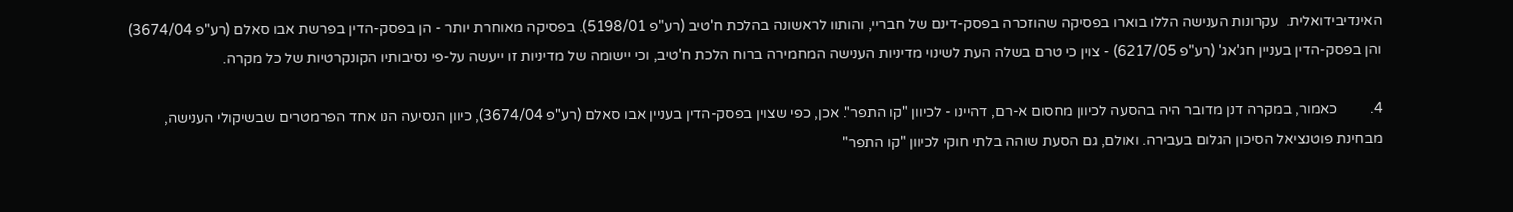האינדיבידואלית.  עקרונות הענישה הללו בוארו בפסיקה שהוזכרה בפסק-דינם של חבריי, והותוו לראשונה בהלכת ח'טיב (רע"פ 5198/01). בפסיקה מאוחרת יותר - הן בפסק-הדין בפרשת אבו סאלם (רע"פ 3674/04) והן בפסק-הדין בעניין חג'אג' (רע"פ 6217/05) - צוין כי טרם בשלה העת לשינוי מדיניות הענישה המחמירה ברוח הלכת ח'טיב, וכי יישומה של מדיניות זו ייעשה על-פי נסיבותיו הקונקרטיות של כל מקרה.

4.         כאמור, במקרה דנן מדובר היה בהסעה לכיוון מחסום א-רם, דהיינו - לכיוון "קו התפר". אכן, כפי שצוין בפסק-הדין בעניין אבו סאלם (רע"פ 3674/04), כיוון הנסיעה הנו אחד הפרמטרים שבשיקולי הענישה, מבחינת פוטנציאל הסיכון הגלום בעבירה. ואולם, גם הסעת שוהה בלתי חוקי לכיוון "קו התפר"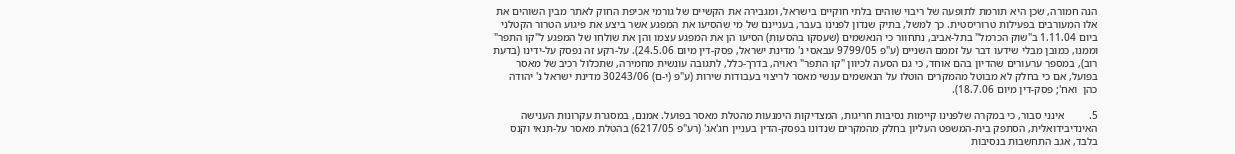הנה חמורה, שכן היא תורמת לתופעה של ריבוי שוהים בלתי חוקיים בישראל, ומגבירה את הקשיים של גורמי אכיפת החוק לאתר מבין השוהים את אלו המעורבים בפעילות טרוריסטית. כך למשל, בתיק שנדון לפנינו בעבר, בעניינם של מי שהסיעו את המפגע אשר ביצע את פיגוע הטרור הקטלני ביום 1.11.04 ב"שוק הכרמל" בתל-אביב, נתחוור כי הנאשמים (שעסקו בהסעות) הסיעו הן את המפגע עצמו והן את שולחו של המפגע ל"קו התפר" וממנו, כמובן מבלי שידעו דבר על זממם השניים (ע"פ 9799/05 עבאסי נ' מדינת ישראל, פסק-דין מיום 24.5.06). על-רקע זה נפסק על-ידינו (בדעת רוב), במספר ערעורים שהדיון בהם אוחד, כי גם הסעה לכיוון "קו התפר" ראויה, בדרך-כלל, לתגובה עונשית מחמירה, שתכלול רכיב של מאסר בפועל, אם כי בחלק לא מבוטל מהמקרים הוטלו על הנאשמים ענשי מאסר לריצוי בעבודות שירות (ע"פ (י-ם) 30243/06 מדינת ישראל נ' יהודה כהן  ואח'; פסק-דין מיום 18.7.06).

5.         אינני סבור, כי במקרה שלפנינו קיימות נסיבות חריגות, המצדיקות הימנעות מהטלת מאסר בפועל. אמנם, במסגרת עקרונות הענישה האינדיבידואלית, הסתפק בית-המשפט העליון בחלק מהמקרים שנדונו בפסק-הדין בעניין חג'אג' (רע"פ 6217/05) בהטלת מאסר על-תנאי וקנס בלבד, אגב התחשבות בנסיבות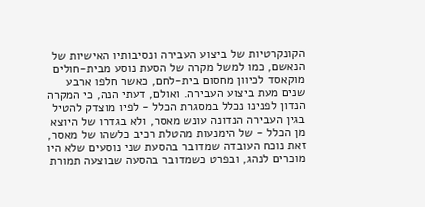הקונקרטיות של ביצוע העבירה ונסיבותיו האישיות של הנאשם, כמו למשל מקרה של הסעת נוסע מבית-חולים מוקאסד לכיוון מחסום בית-לחם, כאשר חלפו ארבע שנים מעת ביצוע העבירה. ואולם, דעתי הנה, כי המקרה הנדון לפנינו נכלל במסגרת הכלל - לפיו מוצדק להטיל בגין העבירה הנדונה עונש מאסר, ולא בגדרו של היוצא מן הכלל - של הימנעות מהטלת רכיב כלשהו של מאסר, זאת נוכח העובדה שמדובר בהסעת שני נוסעים שלא היו מוכרים לנהג, ובפרט כשמדובר בהסעה שבוצעה תמורת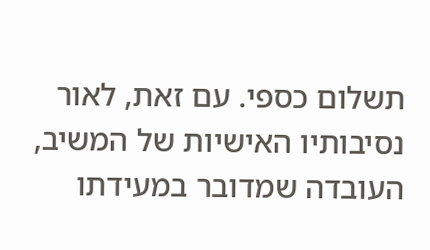תשלום כספי. עם זאת, לאור נסיבותיו האישיות של המשיב, העובדה שמדובר במעידתו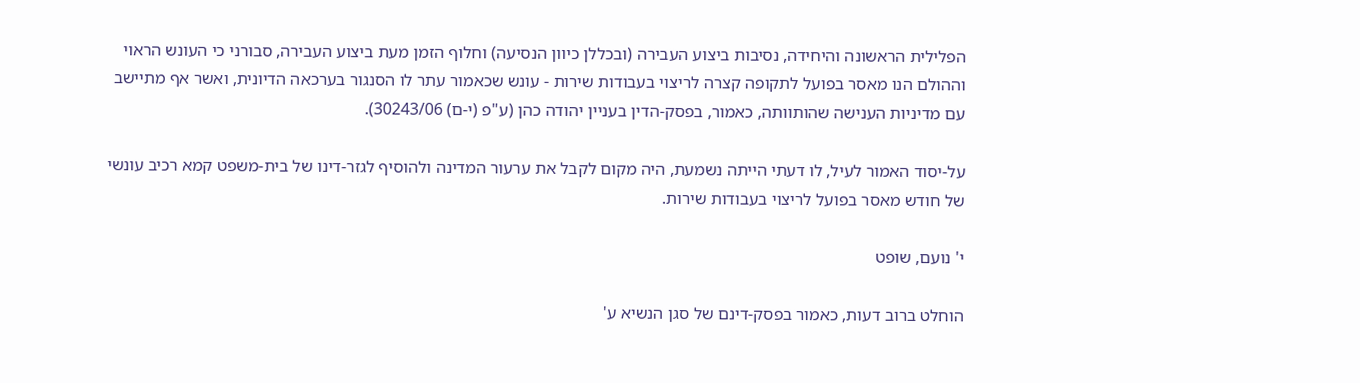הפלילית הראשונה והיחידה, נסיבות ביצוע העבירה (ובכללן כיוון הנסיעה) וחלוף הזמן מעת ביצוע העבירה, סבורני כי העונש הראוי וההולם הנו מאסר בפועל לתקופה קצרה לריצוי בעבודות שירות - עונש שכאמור עתר לו הסנגור בערכאה הדיונית, ואשר אף מתיישב עם מדיניות הענישה שהותוותה, כאמור, בפסק-הדין בעניין יהודה כהן (ע"פ (י-ם) 30243/06).

על-יסוד האמור לעיל, לו דעתי הייתה נשמעת, היה מקום לקבל את ערעור המדינה ולהוסיף לגזר-דינו של בית-משפט קמא רכיב עונשי של חודש מאסר בפועל לריצוי בעבודות שירות.

י' נועם, שופט

הוחלט ברוב דעות, כאמור בפסק-דינם של סגן הנשיא ע'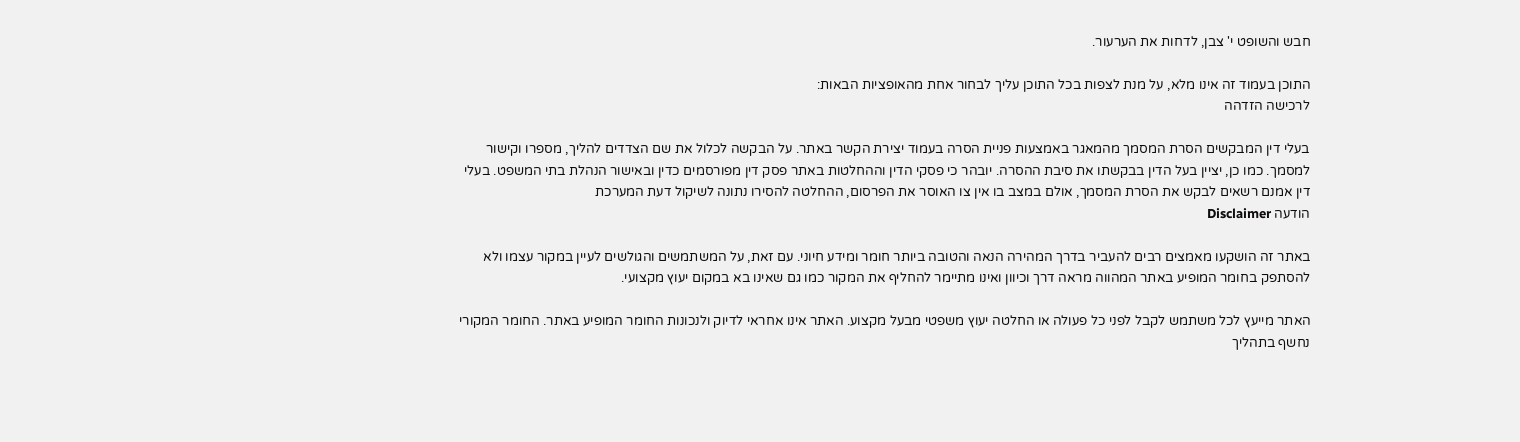חבש והשופט י' צבן, לדחות את הערעור.

התוכן בעמוד זה אינו מלא, על מנת לצפות בכל התוכן עליך לבחור אחת מהאופציות הבאות:
לרכישה הזדהה

בעלי דין המבקשים הסרת המסמך מהמאגר באמצעות פניית הסרה בעמוד יצירת הקשר באתר. על הבקשה לכלול את שם הצדדים להליך, מספרו וקישור למסמך. כמו כן, יציין בעל הדין בבקשתו את סיבת ההסרה. יובהר כי פסקי הדין וההחלטות באתר פסק דין מפורסמים כדין ובאישור הנהלת בתי המשפט. בעלי דין אמנם רשאים לבקש את הסרת המסמך, אולם במצב בו אין צו האוסר את הפרסום, ההחלטה להסירו נתונה לשיקול דעת המערכת
הודעה Disclaimer

באתר זה הושקעו מאמצים רבים להעביר בדרך המהירה הנאה והטובה ביותר חומר ומידע חיוני. עם זאת, על המשתמשים והגולשים לעיין במקור עצמו ולא להסתפק בחומר המופיע באתר המהווה מראה דרך וכיוון ואינו מתיימר להחליף את המקור כמו גם שאינו בא במקום יעוץ מקצועי.

האתר מייעץ לכל משתמש לקבל לפני כל פעולה או החלטה יעוץ משפטי מבעל מקצוע. האתר אינו אחראי לדיוק ולנכונות החומר המופיע באתר. החומר המקורי נחשף בתהליך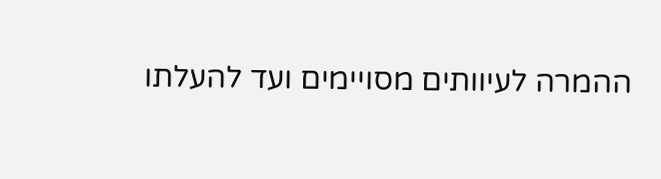ההמרה לעיוותים מסויימים ועד להעלתו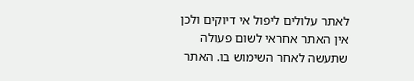לאתר עלולים ליפול אי דיוקים ולכן אין האתר אחראי לשום פעולה שתעשה לאחר השימוש בו. האתר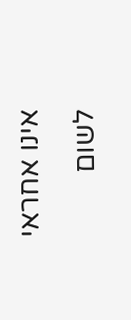אינו אחראי לשום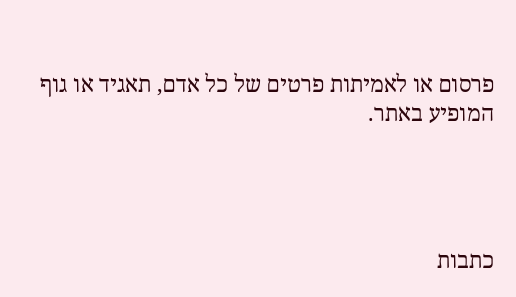פרסום או לאמיתות פרטים של כל אדם, תאגיד או גוף המופיע באתר.




כתבות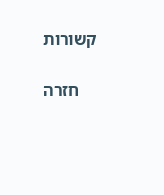קשורות

    חזרה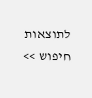לתוצאות חיפוש >>